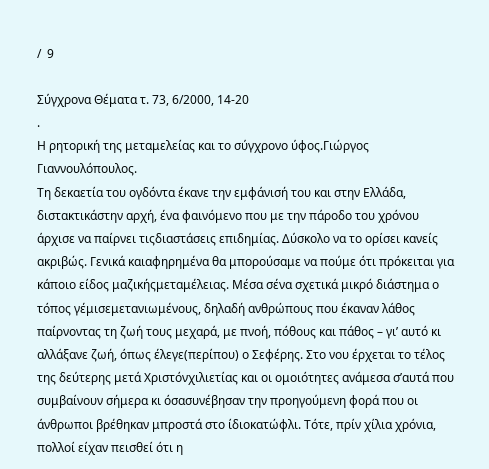/  9

Σύγχρονα Θέματα τ. 73, 6/2000, 14-20
.
Η ρητορική της μεταμελείας και το σύγχρονο ύφος.Γιώργος Γιαννουλόπουλος.
Τη δεκαετία του ογδόντα έκανε την εμφάνισή του και στην Ελλάδα, διστακτικάστην αρχή, ένα φαινόμενο που με την πάροδο του χρόνου άρχισε να παίρνει τιςδιαστάσεις επιδημίας. Δύσκολο να το ορίσει κανείς ακριβώς. Γενικά καιαφηρημένα θα μπορούσαμε να πούμε ότι πρόκειται για κάποιο είδος μαζικήςμεταμέλειας. Μέσα σένα σχετικά μικρό διάστημα ο τόπος γέμισεμετανιωμένους, δηλαδή ανθρώπους που έκαναν λάθος παίρνοντας τη ζωή τους μεχαρά, με πνοή, πόθους και πάθος – γι’ αυτό κι αλλάξανε ζωή, όπως έλεγε(περίπου) ο Σεφέρης. Στο νου έρχεται το τέλος της δεύτερης μετά Χριστόνχιλιετίας και οι ομοιότητες ανάμεσα σ’αυτά που συμβαίνουν σήμερα κι όσασυνέβησαν την προηγούμενη φορά που οι άνθρωποι βρέθηκαν μπροστά στο ίδιοκατώφλι. Τότε, πρίν χίλια χρόνια, πολλοί είχαν πεισθεί ότι η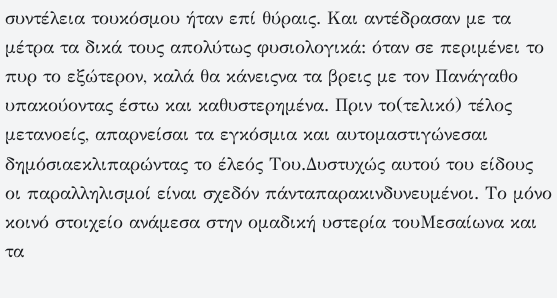συντέλεια τουκόσμου ήταν επί θύραις. Και αντέδρασαν με τα μέτρα τα δικά τους απολύτως φυσιολογικά: όταν σε περιμένει το πυρ το εξώτερον, καλά θα κάνειςνα τα βρεις με τον Πανάγαθο υπακούοντας έστω και καθυστερημένα. Πριν το(τελικό) τέλος μετανοείς, απαρνείσαι τα εγκόσμια και αυτομαστιγώνεσαι δημόσιαεκλιπαρώντας το έλεός Του.Δυστυχώς αυτού του είδους οι παραλληλισμοί είναι σχεδόν πάνταπαρακινδυνευμένοι. Το μόνο κοινό στοιχείο ανάμεσα στην ομαδική υστερία τουΜεσαίωνα και τα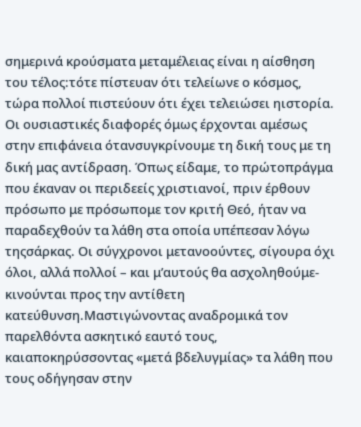σημερινά κρούσματα μεταμέλειας είναι η αίσθηση του τέλος:τότε πίστευαν ότι τελείωνε ο κόσμος, τώρα πολλοί πιστεύουν ότι έχει τελειώσει ηιστορία. Οι ουσιαστικές διαφορές όμως έρχονται αμέσως στην επιφάνεια ότανσυγκρίνουμε τη δική τους με τη δική μας αντίδραση. Όπως είδαμε, το πρώτοπράγμα που έκαναν οι περιδεείς χριστιανοί, πριν έρθουν πρόσωπο με πρόσωπομε τον κριτή Θεό, ήταν να παραδεχθούν τα λάθη στα οποία υπέπεσαν λόγω τηςσάρκας. Οι σύγχρονοι μετανοούντες, σίγουρα όχι όλοι, αλλά πολλοί – και μ’αυτούς θα ασχοληθούμε- κινούνται προς την αντίθετη κατεύθυνση.Μαστιγώνοντας αναδρομικά τον παρελθόντα ασκητικό εαυτό τους, καιαποκηρύσσοντας «μετά βδελυγμίας» τα λάθη που τους οδήγησαν στην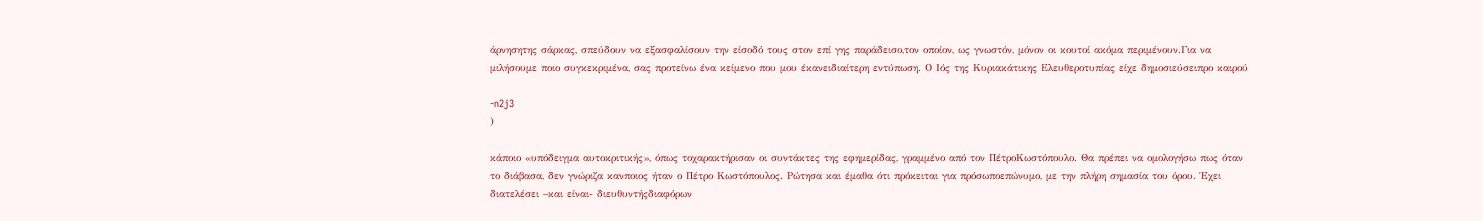άρνησητης σάρκας, σπεύδουν να εξασφαλίσουν την είσοδό τους στον επί γης παράδεισο,τον οποίον, ως γνωστόν, μόνον οι κουτοί ακόμα περιμένουν.Για να μιλήσουμε ποιο συγκεκριμένα, σας προτείνω ένα κείμενο που μου έκανειδιαίτερη εντύπωση. Ο Ιός της Κυριακάτικης Ελευθεροτυπίας είχε δημοσιεύσειπρο καιρού

-n2j3
)

κάποιο «υπόδειγμα αυτοκριτικής», όπως τοχαρακτήρισαν οι συντάκτες της εφημερίδας, γραμμένο από τον ΠέτροΚωστόπουλο. Θα πρέπει να ομολογήσω πως όταν το διάβασα, δεν γνώριζα κανποιος ήταν ο Πέτρο Κωστόπουλος. Ρώτησα και έμαθα ότι πρόκειται για πρόσωποεπώνυμο, με την πλήρη σημασία του όρου. Έχει διατελέσει –και είναι- διευθυντήςδιαφόρων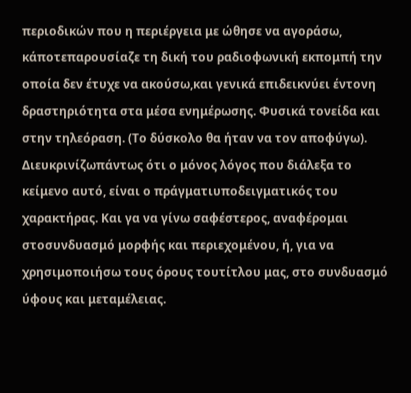περιοδικών που η περιέργεια με ώθησε να αγοράσω, κάποτεπαρουσίαζε τη δική του ραδιοφωνική εκπομπή την οποία δεν έτυχε να ακούσω,και γενικά επιδεικνύει έντονη δραστηριότητα στα μέσα ενημέρωσης. Φυσικά τονείδα και στην τηλεόραση. (Το δύσκολο θα ήταν να τον αποφύγω). Διευκρινίζωπάντως ότι ο μόνος λόγος που διάλεξα το κείμενο αυτό, είναι ο πράγματιυποδειγματικός του χαρακτήρας. Και γα να γίνω σαφέστερος, αναφέρομαι στοσυνδυασμό μορφής και περιεχομένου, ή, για να χρησιμοποιήσω τους όρους τουτίτλου μας, στο συνδυασμό ύφους και μεταμέλειας.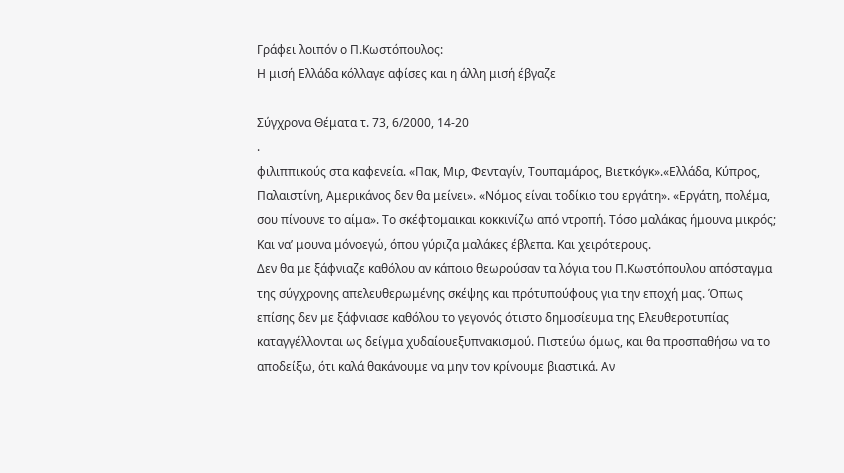Γράφει λοιπόν ο Π.Κωστόπουλος:
Η μισή Ελλάδα κόλλαγε αφίσες και η άλλη μισή έβγαζε

Σύγχρονα Θέματα τ. 73, 6/2000, 14-20
.
φιλιππικούς στα καφενεία. «Πακ, Μιρ, Φενταγίν, Τουπαμάρος, Βιετκόγκ».«Ελλάδα, Κύπρος, Παλαιστίνη, Αμερικάνος δεν θα μείνει». «Νόμος είναι τοδίκιο του εργάτη». «Εργάτη, πολέμα, σου πίνουνε το αίμα». Το σκέφτομαικαι κοκκινίζω από ντροπή. Τόσο μαλάκας ήμουνα μικρός; Και να’ μουνα μόνοεγώ, όπου γύριζα μαλάκες έβλεπα. Και χειρότερους.
Δεν θα με ξάφνιαζε καθόλου αν κάποιο θεωρούσαν τα λόγια του Π.Κωστόπουλου απόσταγμα της σύγχρονης απελευθερωμένης σκέψης και πρότυπούφους για την εποχή μας. Όπως επίσης δεν με ξάφνιασε καθόλου το γεγονός ότιστο δημοσίευμα της Ελευθεροτυπίας καταγγέλλονται ως δείγμα χυδαίουεξυπνακισμού. Πιστεύω όμως, και θα προσπαθήσω να το αποδείξω, ότι καλά θακάνουμε να μην τον κρίνουμε βιαστικά. Αν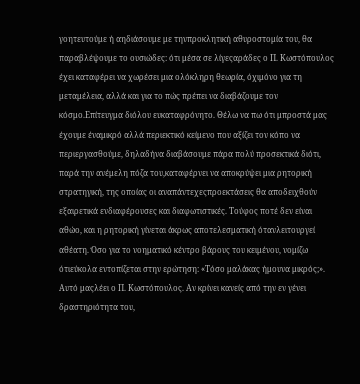γοητευτούμε ή αηδιάσουμε με τηνπροκλητική αθυροστομία του, θα παραβλέψουμε το ουσιώδες: ότι μέσα σε λίγεςαράδες ο Π. Κωστόπουλος έχει καταφέρει να χωρέσει μια ολόκληρη θεωρία, όχιμόνο για τη μεταμέλεια, αλλά και για το πώς πρέπει να διαβάζουμε τον κόσμο.Επίτευγμα διόλου ευκαταφρόνητο. Θέλω να πω ότι μπροστά μας έχουμε έναμικρό αλλά περιεκτικό κείμενο που αξίζει τον κόπο να περιεργασθούμε, δηλαδήνα διαβάσουμε πάρα πολύ προσεκτικά διότι, παρά την ανέμελη πόζα του,καταφέρνει να αποκρύψει μια ρητορική στρατηγική, της οποίας οι αναπάντεχεςπροεκτάσεις θα αποδειχθούν εξαιρετικά ενδιαφέρουσες και διαφωτιστικές. Τούφος ποτέ δεν είναι αθώο, και η ρητορική γίνεται άκρως αποτελεσματική ότανλειτουργεί αθέατη. Όσο για το νοηματικό κέντρο βάρους του κειμένου, νομίζω ότιεύκολα εντοπίζεται στην ερώτηση: «Τόσο μαλάκας ήμουνα μικρός;». Αυτό μαςλέει ο Π. Κωστόπουλος. Αν κρίνει κανείς από την εν γένει δραστηριότητα του,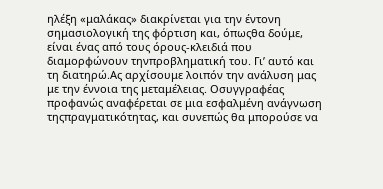ηλέξη «μαλάκας» διακρίνεται για την έντονη σημασιολογική της φόρτιση και, όπωςθα δούμε, είναι ένας από τους όρους-κλειδιά που διαμορφώνουν τηνπροβληματική του. Γι’ αυτό και τη διατηρώ.Ας αρχίσουμε λοιπόν την ανάλυση μας με την έννοια της μεταμέλειας. Οσυγγραφέας προφανώς αναφέρεται σε μια εσφαλμένη ανάγνωση τηςπραγματικότητας, και συνεπώς θα μπορούσε να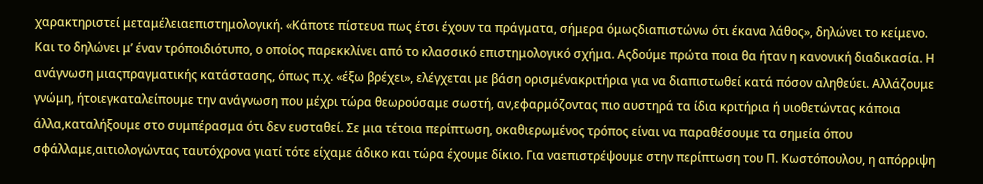χαρακτηριστεί μεταμέλειαεπιστημολογική. «Κάποτε πίστευα πως έτσι έχουν τα πράγματα, σήμερα όμωςδιαπιστώνω ότι έκανα λάθος», δηλώνει το κείμενο. Και το δηλώνει μ’ έναν τρόποιδιότυπο, ο οποίος παρεκκλίνει από το κλασσικό επιστημολογικό σχήμα. Αςδούμε πρώτα ποια θα ήταν η κανονική διαδικασία. Η ανάγνωση μιαςπραγματικής κατάστασης, όπως π.χ. «έξω βρέχει», ελέγχεται με βάση ορισμένακριτήρια για να διαπιστωθεί κατά πόσον αληθεύει. Αλλάζουμε γνώμη, ήτοιεγκαταλείπουμε την ανάγνωση που μέχρι τώρα θεωρούσαμε σωστή, αν,εφαρμόζοντας πιο αυστηρά τα ίδια κριτήρια ή υιοθετώντας κάποια άλλα,καταλήξουμε στο συμπέρασμα ότι δεν ευσταθεί. Σε μια τέτοια περίπτωση, οκαθιερωμένος τρόπος είναι να παραθέσουμε τα σημεία όπου σφάλλαμε,αιτιολογώντας ταυτόχρονα γιατί τότε είχαμε άδικο και τώρα έχουμε δίκιο. Για ναεπιστρέψουμε στην περίπτωση του Π. Κωστόπουλου, η απόρριψη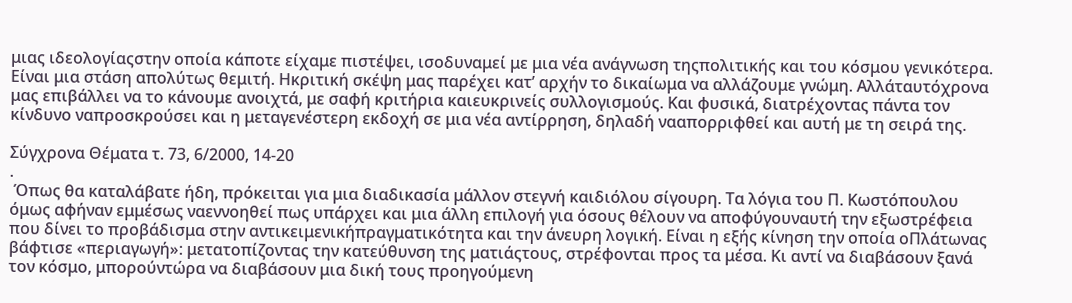μιας ιδεολογίαςστην οποία κάποτε είχαμε πιστέψει, ισοδυναμεί με μια νέα ανάγνωση τηςπολιτικής και του κόσμου γενικότερα. Είναι μια στάση απολύτως θεμιτή. Ηκριτική σκέψη μας παρέχει κατ’ αρχήν το δικαίωμα να αλλάζουμε γνώμη. Αλλάταυτόχρονα μας επιβάλλει να το κάνουμε ανοιχτά, με σαφή κριτήρια καιευκρινείς συλλογισμούς. Και φυσικά, διατρέχοντας πάντα τον κίνδυνο ναπροσκρούσει και η μεταγενέστερη εκδοχή σε μια νέα αντίρρηση, δηλαδή νααπορριφθεί και αυτή με τη σειρά της.

Σύγχρονα Θέματα τ. 73, 6/2000, 14-20
.
 Όπως θα καταλάβατε ήδη, πρόκειται για μια διαδικασία μάλλον στεγνή καιδιόλου σίγουρη. Τα λόγια του Π. Κωστόπουλου όμως αφήναν εμμέσως ναεννοηθεί πως υπάρχει και μια άλλη επιλογή για όσους θέλουν να αποφύγουναυτή την εξωστρέφεια που δίνει το προβάδισμα στην αντικειμενικήπραγματικότητα και την άνευρη λογική. Είναι η εξής κίνηση την οποία οΠλάτωνας βάφτισε «περιαγωγή»: μετατοπίζοντας την κατεύθυνση της ματιάςτους, στρέφονται προς τα μέσα. Κι αντί να διαβάσουν ξανά τον κόσμο, μπορούντώρα να διαβάσουν μια δική τους προηγούμενη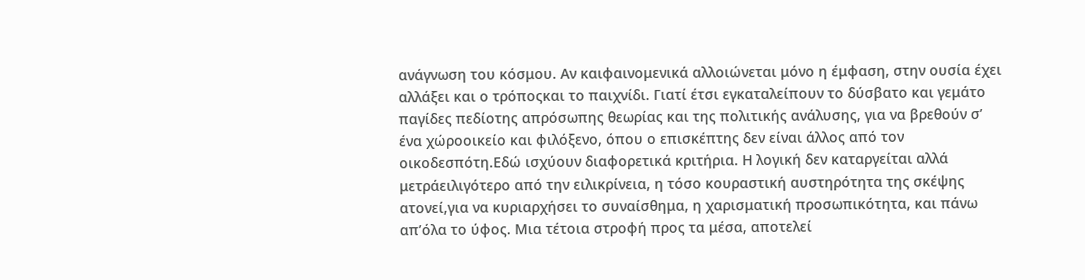ανάγνωση του κόσμου. Αν καιφαινομενικά αλλοιώνεται μόνο η έμφαση, στην ουσία έχει αλλάξει και ο τρόποςκαι το παιχνίδι. Γιατί έτσι εγκαταλείπουν το δύσβατο και γεμάτο παγίδες πεδίοτης απρόσωπης θεωρίας και της πολιτικής ανάλυσης, για να βρεθούν σ’ ένα χώροοικείο και φιλόξενο, όπου ο επισκέπτης δεν είναι άλλος από τον οικοδεσπότη.Εδώ ισχύουν διαφορετικά κριτήρια. Η λογική δεν καταργείται αλλά μετράειλιγότερο από την ειλικρίνεια, η τόσο κουραστική αυστηρότητα της σκέψης ατονεί,για να κυριαρχήσει το συναίσθημα, η χαρισματική προσωπικότητα, και πάνω απ’όλα το ύφος. Μια τέτοια στροφή προς τα μέσα, αποτελεί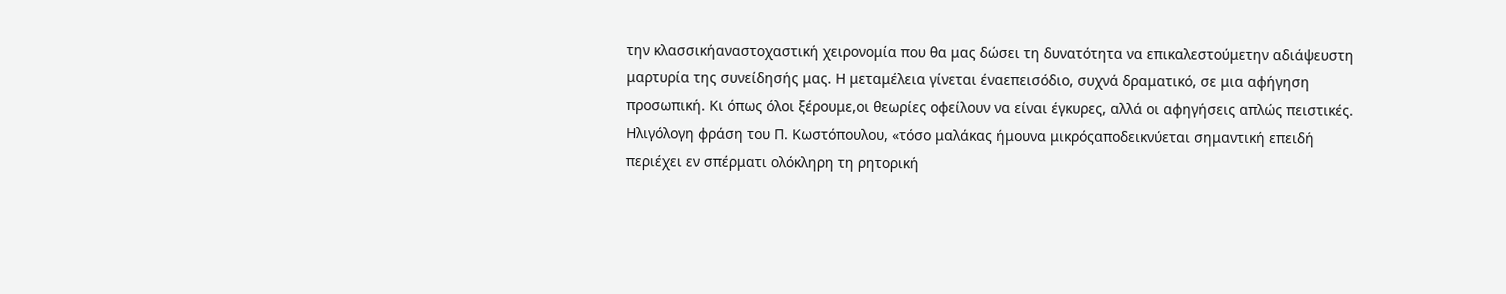την κλασσικήαναστοχαστική χειρονομία που θα μας δώσει τη δυνατότητα να επικαλεστούμετην αδιάψευστη μαρτυρία της συνείδησής μας. Η μεταμέλεια γίνεται έναεπεισόδιο, συχνά δραματικό, σε μια αφήγηση προσωπική. Κι όπως όλοι ξέρουμε,οι θεωρίες οφείλουν να είναι έγκυρες, αλλά οι αφηγήσεις απλώς πειστικές. Ηλιγόλογη φράση του Π. Κωστόπουλου, «τόσο μαλάκας ήμουνα μικρόςαποδεικνύεται σημαντική επειδή περιέχει εν σπέρματι ολόκληρη τη ρητορική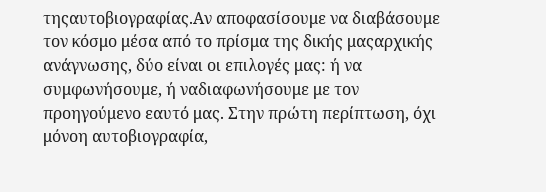τηςαυτοβιογραφίας.Αν αποφασίσουμε να διαβάσουμε τον κόσμο μέσα από το πρίσμα της δικής μαςαρχικής ανάγνωσης, δύο είναι οι επιλογές μας: ή να συμφωνήσουμε, ή ναδιαφωνήσουμε με τον προηγούμενο εαυτό μας. Στην πρώτη περίπτωση, όχι μόνοη αυτοβιογραφία,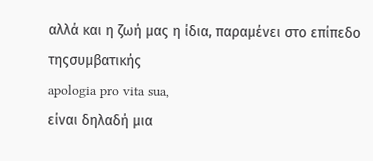αλλά και η ζωή μας η ίδια, παραμένει στο επίπεδο τηςσυμβατικής
apologia pro vita sua,
είναι δηλαδή μια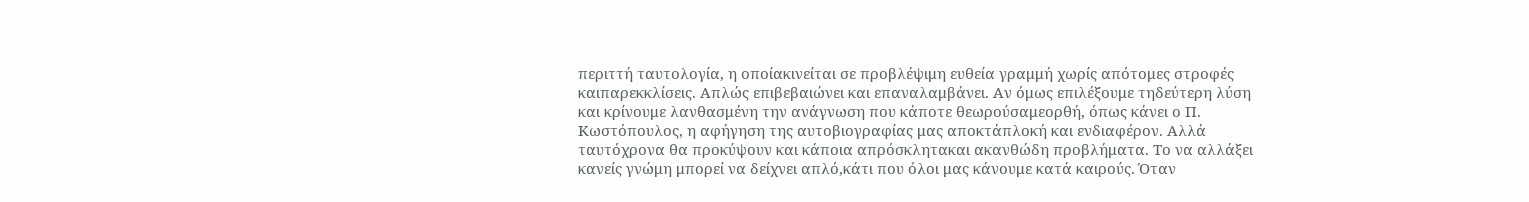περιττή ταυτολογία, η οποίακινείται σε προβλέψιμη ευθεία γραμμή χωρίς απότομες στροφές καιπαρεκκλίσεις. Απλώς επιβεβαιώνει και επαναλαμβάνει. Αν όμως επιλέξουμε τηδεύτερη λύση και κρίνουμε λανθασμένη την ανάγνωση που κάποτε θεωρούσαμεορθή, όπως κάνει ο Π. Κωστόπουλος, η αφήγηση της αυτοβιογραφίας μας αποκτάπλοκή και ενδιαφέρον. Αλλά ταυτόχρονα θα προκύψουν και κάποια απρόσκλητακαι ακανθώδη προβλήματα. Το να αλλάξει κανείς γνώμη μπορεί να δείχνει απλό,κάτι που όλοι μας κάνουμε κατά καιρούς. Όταν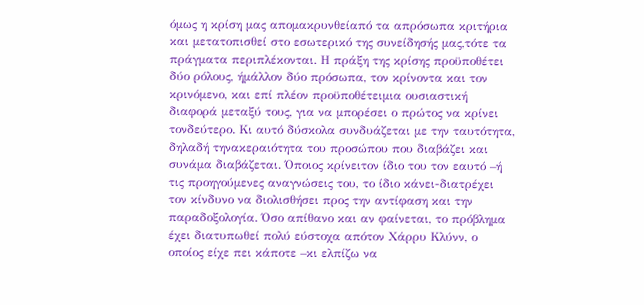όμως η κρίση μας απομακρυνθείαπό τα απρόσωπα κριτήρια και μετατοπισθεί στο εσωτερικό της συνείδησής μας,τότε τα πράγματα περιπλέκονται. Η πράξη της κρίσης προϋποθέτει δύο ρόλους, ήμάλλον δύο πρόσωπα, τον κρίνοντα και τον κρινόμενο, και επί πλέον προϋποθέτειμια ουσιαστική διαφορά μεταξύ τους, για να μπορέσει ο πρώτος να κρίνει τονδεύτερο. Κι αυτό δύσκολα συνδυάζεται με την ταυτότητα, δηλαδή τηνακεραιότητα του προσώπου που διαβάζει και συνάμα διαβάζεται. Όποιος κρίνειτον ίδιο του τον εαυτό –ή τις προηγούμενες αναγνώσεις του, το ίδιο κάνει-διατρέχει τον κίνδυνο να διολισθήσει προς την αντίφαση και την παραδοξολογία. Όσο απίθανο και αν φαίνεται, το πρόβλημα έχει διατυπωθεί πολύ εύστοχα απότον Χάρρυ Κλύνν, ο οποίος είχε πει κάποτε –κι ελπίζω να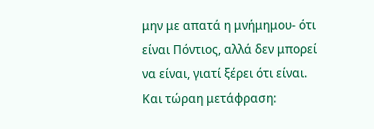μην με απατά η μνήμημου- ότι είναι Πόντιος, αλλά δεν μπορεί να είναι, γιατί ξέρει ότι είναι. Και τώραη μετάφραση: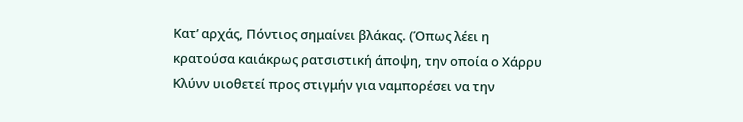Κατ’ αρχάς, Πόντιος σημαίνει βλάκας. (Όπως λέει η κρατούσα καιάκρως ρατσιστική άποψη, την οποία ο Χάρρυ Κλύνν υιοθετεί προς στιγμήν για ναμπορέσει να την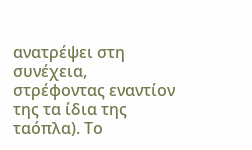ανατρέψει στη συνέχεια, στρέφοντας εναντίον της τα ίδια της ταόπλα). Το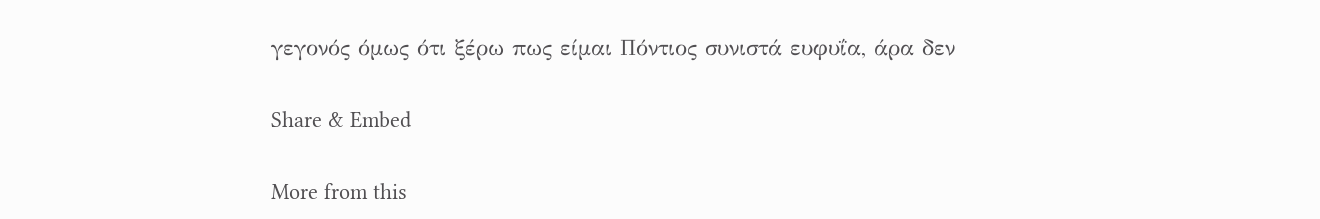γεγονός όμως ότι ξέρω πως είμαι Πόντιος συνιστά ευφυΐα, άρα δεν

Share & Embed

More from this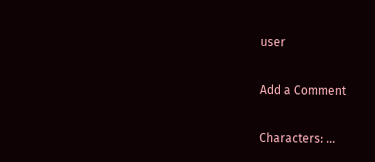user

Add a Comment

Characters: ...